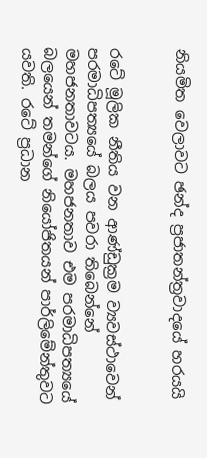නියමිත වෙලාවට ඡන්ද ප්‍රජාතන්ත්‍රවාදයේ හරයයි


රටේ මූලික නීතිය වන ආණ්ඩුක්‍රම ව්‍යවස්ථාවෙන් පරමාධිපත්‍යයේ බලය පවරා තිබෙන්නේ මහජනතාවටය. මහජනතාව එම පරමාධිපත්‍යයේ බලයෙන් තමන්ගේ නියෝජිතයන් පාර්ලිමේන්තුවට යවති. රටේ ප්‍රධාන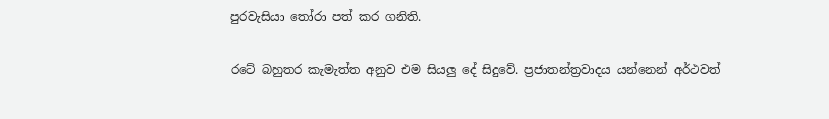පුරවැසියා තෝරා පත් කර ගනිති.

රටේ බහුතර කැමැත්ත අනුව එම සියලු දේ සිදුවේ. ප්‍රජාතන්ත්‍රවාදය යන්නෙන් අර්ථවත්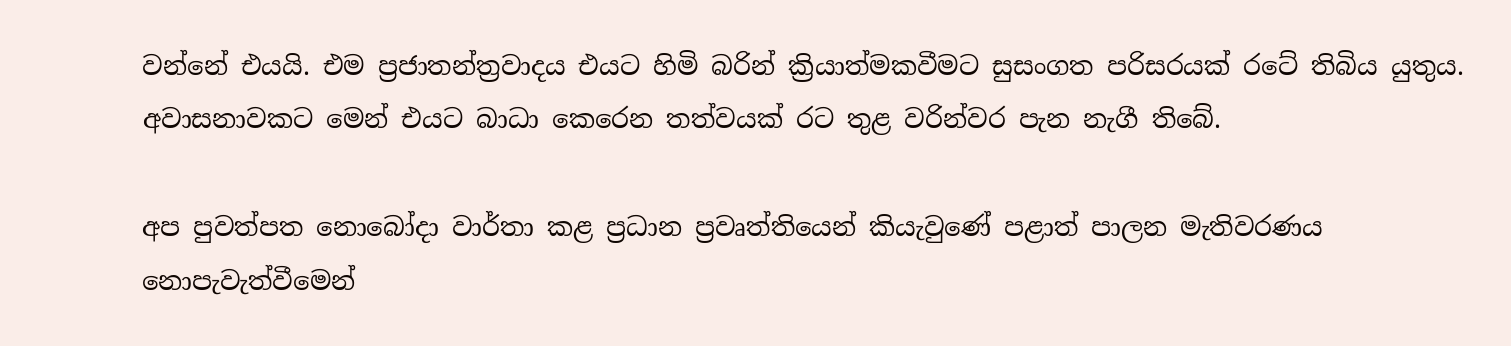වන්නේ එයයි. එම ප්‍රජාතන්ත්‍රවාදය එයට හිමි බරින් ක්‍රියාත්මකවීමට සුසංගත පරිසරයක් රටේ තිබිය යුතුය. අවාසනාවකට මෙන් එයට බාධා කෙරෙන තත්වයක් රට තුළ වරින්වර පැන නැගී තිබේ.

අප පුවත්පත නොබෝදා වාර්තා කළ ප්‍රධාන ප්‍රවෘත්තියෙන් කියැවුණේ පළාත් පාලන මැතිවරණය නොපැවැත්වීමෙන්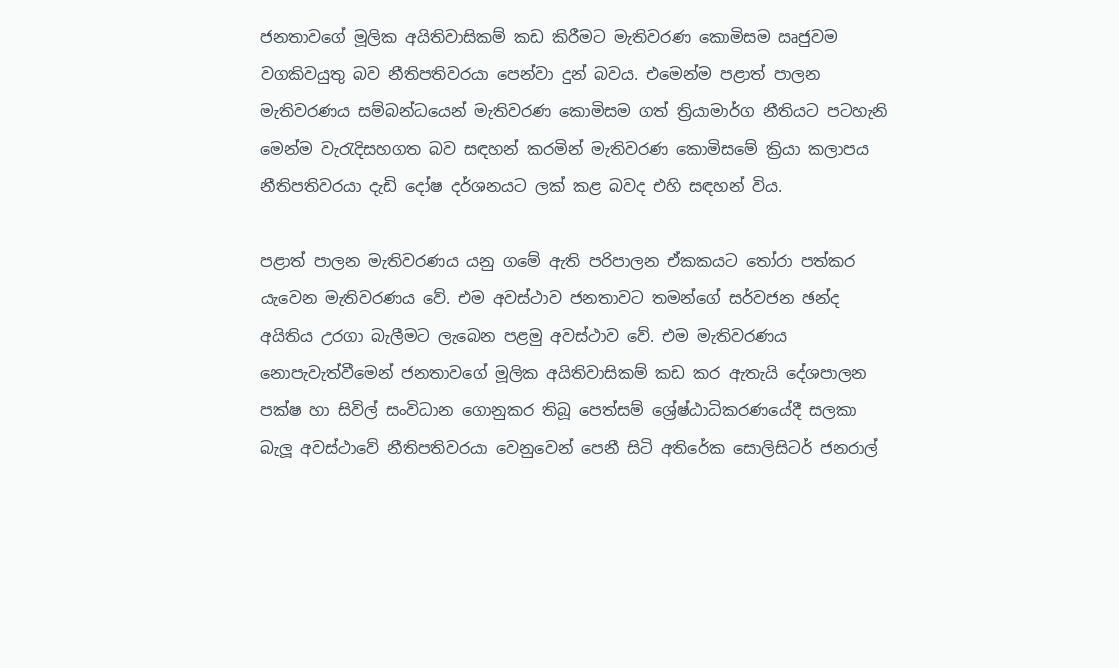ජනතාවගේ මූලික අයිතිවාසිකම් කඩ කිරීමට මැතිවරණ කොමිසම ඍජුවම වගකිවයුතු බව නීතිපතිවරයා පෙන්වා දුන් බවය. එමෙන්ම පළාත් පාලන මැතිවරණය සම්බන්ධයෙන් මැතිවරණ කොමිසම ගත් ත්‍රියාමාර්ග නීතියට පටහැනි මෙන්ම වැරැදිසහගත බව සඳහන් කරමින් මැතිවරණ කොමිසමේ ක්‍රියා කලාපය නීතිපතිවරයා දැඩි දෝෂ දර්ශනයට ලක් කළ බවද එහි සඳහන් විය.

පළාත් පාලන මැතිවරණය යනු ගමේ ඇති පරිපාලන ඒකකයට තෝරා පත්කර යැවෙන මැතිවරණය වේ. එම අවස්ථාව ජනතාවට තමන්ගේ සර්වජන ඡන්ද අයිතිය උරගා බැලීමට ලැබෙන පළමු අවස්ථාව වේ. එම මැතිවරණය නොපැවැත්වීමෙන් ජනතාවගේ මූලික අයිතිවාසිකම් කඩ කර ඇතැයි දේශපාලන පක්ෂ හා සිවිල් සංවිධාන ගොනුකර තිබූ පෙත්සම් ශ්‍රේෂ්ඨාධිකරණයේදී සලකා බැලූ අවස්ථාවේ නීතිපතිවරයා වෙනුවෙන් පෙනී සිටි අතිරේක සොලිසිටර් ජනරාල්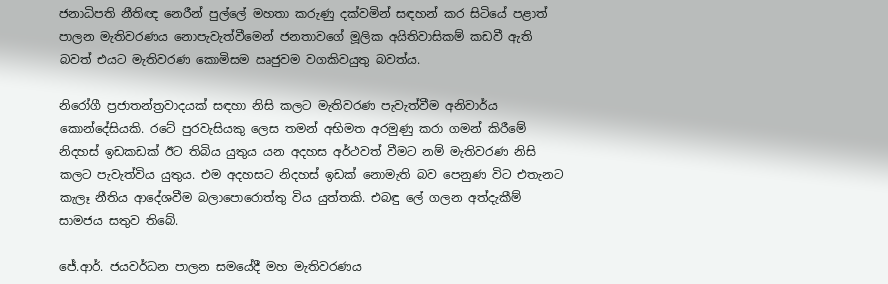ජනාධිපති නීතිඥ නෙරීන් පුල්ලේ මහතා කරුණු දක්වමින් සඳහන් කර සිටියේ පළාත් පාලන මැතිවරණය නොපැවැත්වීමෙන් ජනතාවගේ මූලික අයිතිවාසිකම් කඩවී ඇති බවත් එයට මැතිවරණ කොමිසම ඍජුවම වගකිවයුතු බවත්ය.

නිරෝගී ප්‍රජාතන්ත්‍රවාදයක් සඳහා නිසි කලට මැතිවරණ පැවැත්වීම අනිවාර්ය කොන්දේසියකි. රටේ පුරවැසියකු ලෙස තමන් අභිමත අරමුණු කරා ගමන් කිරීමේ නිදහස් ඉඩකඩක් ඊට තිබිය යුතුය යන අදහස අර්ථවත් වීමට නම් මැතිවරණ නිසි කලට පැවැත්විය යුතුය. එම අදහසට නිදහස් ඉඩක් නොමැති බව පෙනුණ විට එතැනට කැලෑ නීතිය ආදේශවීම බලාපොරොත්තු විය යුත්තකි. එබඳු ලේ ගලන අත්දැකීම් සාමජය සතුව තිබේ.

ජේ.ආර්. ජයවර්ධන පාලන සමයේදී මහ මැතිවරණය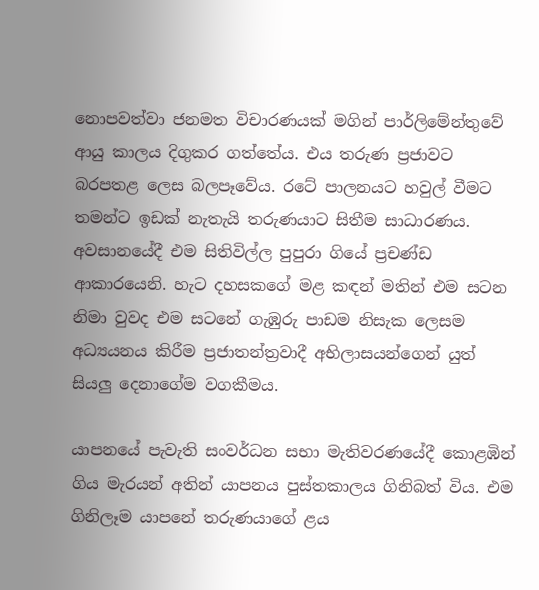නොපවත්වා ජනමත විචාරණයක් මගින් පාර්ලිමේන්තුවේ ආයු කාලය දිගුකර ගත්තේය. එය තරුණ ප්‍රජාවට බරපතළ ලෙස බලපෑවේය. රටේ පාලනයට හවුල් වීමට තමන්ට ඉඩක් නැතැයි තරුණයාට සිතීම සාධාරණය. අවසානයේදී එම සිතිවිල්ල පුපුරා ගියේ ප්‍රචණ්ඩ ආකාරයෙනි. හැට දහසකගේ මළ කඳන් මතින් එම සටන නිමා වුවද එම සටනේ ගැඹුරු පාඩම නිසැක ලෙසම අධ්‍යයනය කිරීම ප්‍රජාතන්ත්‍රවාදී අභිලාසයන්ගෙන් යුත් සියලු දෙනාගේම වගකීමය.

යාපනයේ පැවැති සංවර්ධන සභා මැතිවරණයේදී කොළඹින් ගිය මැරයන් අතින් යාපනය පුස්තකාලය ගිනිබත් විය. එම ගිනිලෑම යාපනේ තරුණයාගේ ළය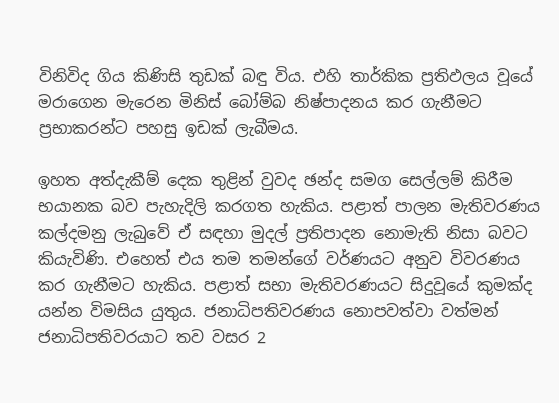විනිවිද ගිය කිණිසි තුඩක් බඳු විය. එහි තාර්කික ප්‍රතිඵලය වූයේ මරාගෙන මැරෙන මිනිස් බෝම්බ නිෂ්පාදනය කර ගැනීමට ප්‍රභාකරන්ට පහසු ඉඩක් ලැබීමය.

ඉහත අත්දැකීම් දෙක තුළින් වුවද ඡන්ද සමග සෙල්ලම් කිරීම භයානක බව පැහැදිලි කරගත හැකිය. පළාත් පාලන මැතිවරණය කල්දමනු ලැබුවේ ඒ සඳහා මුදල් ප්‍රතිපාදන නොමැති නිසා බවට කියැවිණි. එහෙත් එය තම තමන්ගේ වර්ණයට අනුව විවරණය කර ගැනීමට හැකිය. පළාත් සභා මැතිවරණයට සිදුවූයේ කුමක්ද යන්න විමසිය යුතුය. ජනාධිපතිවරණය නොපවත්වා වත්මන් ජනාධිපතිවරයාට තව වසර 2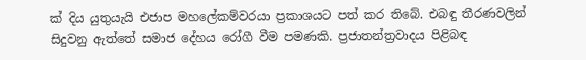ක් දිය යුතුයැයි එජාප මහලේකම්වරයා ප්‍රකාශයට පත් කර තිබේ. එබඳු තීරණවලින් සිදුවනු ඇත්තේ සමාජ දේහය රෝගී වීම පමණකි. ප්‍රජාතන්ත්‍රවාදය පිළිබඳ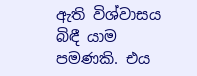ඇති විශ්වාසය බිඳී යාම පමණකි. එය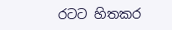රටට හිතකර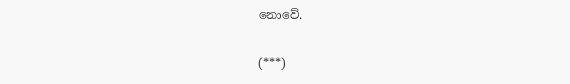නොවේ.

(***)